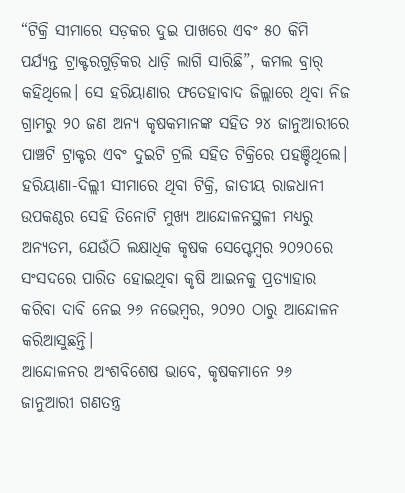“ଟିକ୍ରି ସୀମାରେ ସଡ଼କର ଦୁଇ ପାଖରେ ଏବଂ ୫୦ କିମି ପର୍ଯ୍ୟନ୍ତ ଟ୍ରାକ୍ଟରଗୁଡ଼ିକର ଧାଡ଼ି ଲାଗି ସାରିଛି”, କମଲ ବ୍ରାର୍ କହିଥିଲେ। ସେ ହରିୟାଣାର ଫତେହାବାଦ ଜିଲ୍ଲାରେ ଥିବା ନିଜ ଗ୍ରାମରୁ ୨୦ ଜଣ ଅନ୍ୟ କୃଷକମାନଙ୍କ ସହିତ ୨୪ ଜାନୁଆରୀରେ ପାଞ୍ଚଟି ଟ୍ରାକ୍ଟର ଏବଂ ଦୁଇଟି ଟ୍ରଲି ସହିତ ଟିକ୍ରିରେ ପହଞ୍ଚିଥିଲେ।
ହରିୟାଣା-ଦିଲ୍ଲୀ ସୀମାରେ ଥିବା ଟିକ୍ରି, ଜାତୀୟ ରାଜଧାନୀ ଉପକଣ୍ଠର ସେହି ତିନୋଟି ମୁଖ୍ୟ ଆନ୍ଦୋଳନସ୍ଥଳୀ ମଧ୍ୟରୁ ଅନ୍ୟତମ, ଯେଉଁଠି ଲକ୍ଷାଧିକ କୃଷକ ସେପ୍ଟେମ୍ବର ୨୦୨୦ରେ ସଂସଦରେ ପାରିତ ହୋଇଥିବା କୃଷି ଆଇନକୁ ପ୍ରତ୍ୟାହାର କରିବା ଦାବି ନେଇ ୨୬ ନଭେମ୍ବର, ୨୦୨୦ ଠାରୁ ଆନ୍ଦୋଳନ କରିଆସୁଛନ୍ତି।
ଆନ୍ଦୋଳନର ଅଂଶବିଶେଷ ଭାବେ, କୃଷକମାନେ ୨୬ ଜାନୁଆରୀ ଗଣତନ୍ତ୍ର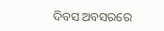ଦିବସ ଅବସରରେ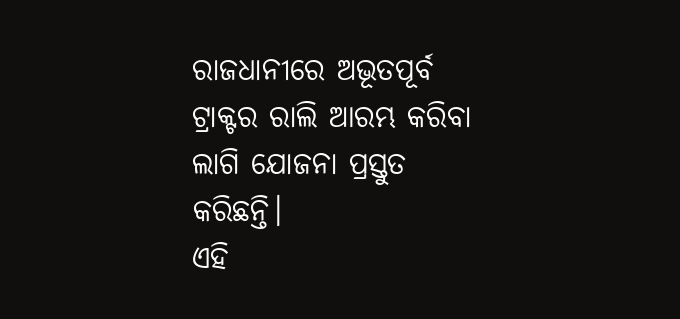ରାଜଧାନୀରେ ଅଭୂତପୂର୍ବ ଟ୍ରାକ୍ଟର ରାଲି ଆରମ୍ଭ କରିବା ଲାଗି ଯୋଜନା ପ୍ରସ୍ତୁତ କରିଛନ୍ତି।
ଏହି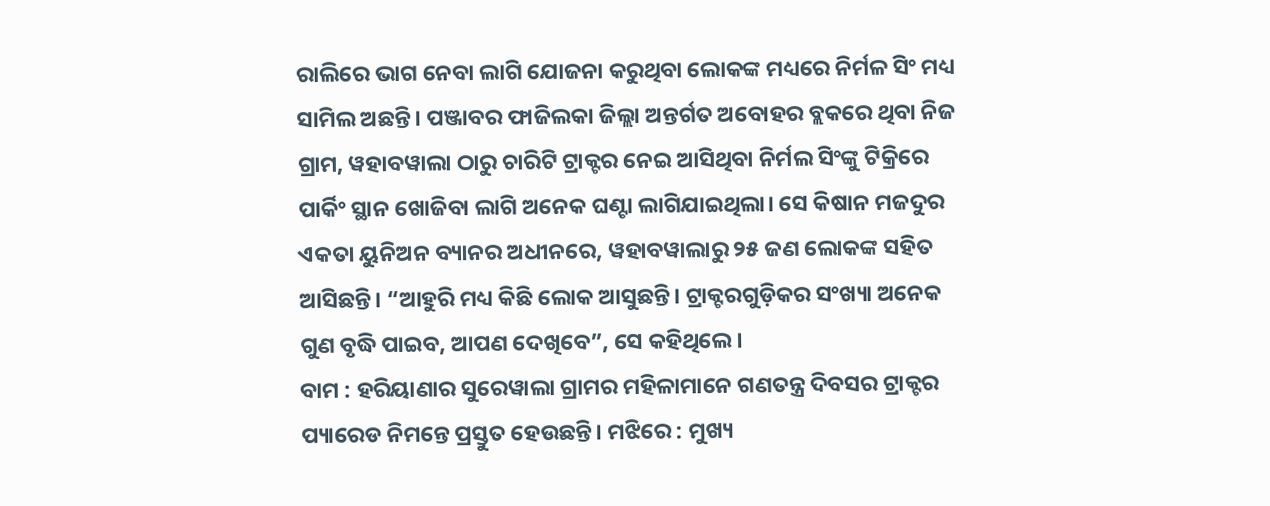ରାଲିରେ ଭାଗ ନେବା ଲାଗି ଯୋଜନା କରୁଥିବା ଲୋକଙ୍କ ମଧ୍ୟରେ ନିର୍ମଳ ସିଂ ମଧ୍ୟ ସାମିଲ ଅଛନ୍ତି। ପଞ୍ଜାବର ଫାଜିଲକା ଜିଲ୍ଲା ଅନ୍ତର୍ଗତ ଅବୋହର ବ୍ଲକରେ ଥିବା ନିଜ ଗ୍ରାମ, ୱହାବୱାଲା ଠାରୁ ଚାରିଟି ଟ୍ରାକ୍ଟର ନେଇ ଆସିଥିବା ନିର୍ମଲ ସିଂଙ୍କୁ ଟିକ୍ରିରେ ପାର୍କିଂ ସ୍ଥାନ ଖୋଜିବା ଲାଗି ଅନେକ ଘଣ୍ଟା ଲାଗିଯାଇଥିଲା। ସେ କିଷାନ ମଜଦୁର ଏକତା ୟୁନିଅନ ବ୍ୟାନର ଅଧୀନରେ, ୱହାବୱାଲାରୁ ୨୫ ଜଣ ଲୋକଙ୍କ ସହିତ ଆସିଛନ୍ତି। “ଆହୁରି ମଧ୍ୟ କିଛି ଲୋକ ଆସୁଛନ୍ତି। ଟ୍ରାକ୍ଟରଗୁଡ଼ିକର ସଂଖ୍ୟା ଅନେକ ଗୁଣ ବୃଦ୍ଧି ପାଇବ, ଆପଣ ଦେଖିବେ”, ସେ କହିଥିଲେ।
ବାମ : ହରିୟାଣାର ସୁରେୱାଲା ଗ୍ରାମର ମହିଳାମାନେ ଗଣତନ୍ତ୍ର ଦିବସର ଟ୍ରାକ୍ଟର ପ୍ୟାରେଡ ନିମନ୍ତେ ପ୍ରସ୍ତୁତ ହେଉଛନ୍ତି। ମଝିରେ : ମୁଖ୍ୟ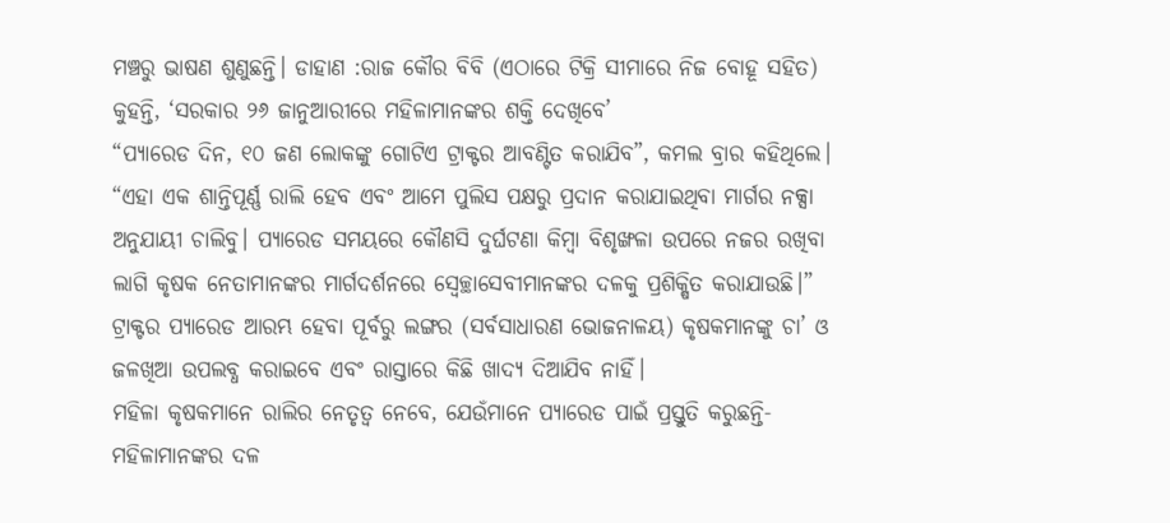ମଞ୍ଚରୁ ଭାଷଣ ଶୁଣୁଛନ୍ତି। ଡାହାଣ :ରାଜ କୌର ବିବି (ଏଠାରେ ଟିକ୍ରି ସୀମାରେ ନିଜ ବୋହୂ ସହିତ) କୁହନ୍ତି, ‘ସରକାର ୨୬ ଜାନୁଆରୀରେ ମହିଳାମାନଙ୍କର ଶକ୍ତି ଦେଖିବେ’
“ପ୍ୟାରେଡ ଦିନ, ୧୦ ଜଣ ଲୋକଙ୍କୁ ଗୋଟିଏ ଟ୍ରାକ୍ଟର ଆବଣ୍ଟିତ କରାଯିବ”, କମଲ ବ୍ରାର କହିଥିଲେ। “ଏହା ଏକ ଶାନ୍ତିପୂର୍ଣ୍ଣ ରାଲି ହେବ ଏବଂ ଆମେ ପୁଲିସ ପକ୍ଷରୁ ପ୍ରଦାନ କରାଯାଇଥିବା ମାର୍ଗର ନକ୍ସା ଅନୁଯାୟୀ ଚାଲିବୁ। ପ୍ୟାରେଡ ସମୟରେ କୌଣସି ଦୁର୍ଘଟଣା କିମ୍ବା ବିଶୃଙ୍ଖଳା ଉପରେ ନଜର ରଖିବା ଲାଗି କୃଷକ ନେତାମାନଙ୍କର ମାର୍ଗଦର୍ଶନରେ ସ୍ୱେଚ୍ଛାସେବୀମାନଙ୍କର ଦଳକୁ ପ୍ରଶିକ୍ଷିତ କରାଯାଉଛି।”
ଟ୍ରାକ୍ଟର ପ୍ୟାରେଡ ଆରମ୍ଭ ହେବା ପୂର୍ବରୁ ଲଙ୍ଗର (ସର୍ବସାଧାରଣ ଭୋଜନାଳୟ) କୃଷକମାନଙ୍କୁ ଚା’ ଓ ଜଳଖିଆ ଉପଲବ୍ଧ କରାଇବେ ଏବଂ ରାସ୍ତାରେ କିଛି ଖାଦ୍ୟ ଦିଆଯିବ ନାହିଁ।
ମହିଳା କୃଷକମାନେ ରାଲିର ନେତୃତ୍ୱ ନେବେ, ଯେଉଁମାନେ ପ୍ୟାରେଡ ପାଇଁ ପ୍ରସ୍ତୁତି କରୁଛନ୍ତି-ମହିଳାମାନଙ୍କର ଦଳ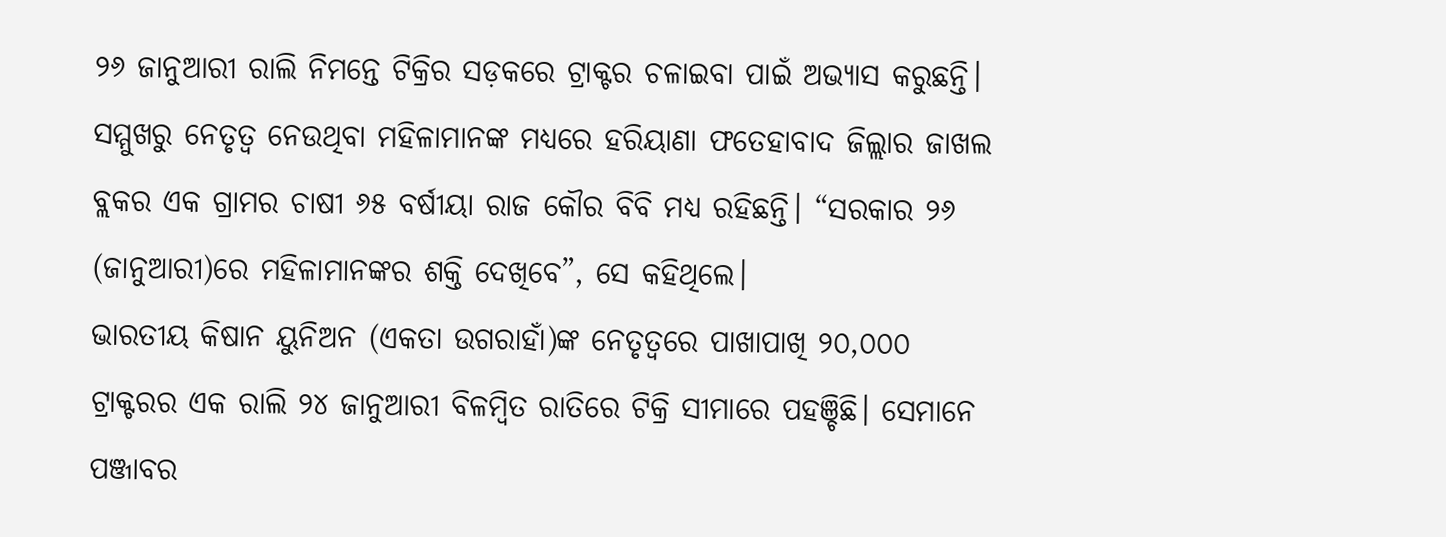୨୬ ଜାନୁଆରୀ ରାଲି ନିମନ୍ତେ ଟିକ୍ରିର ସଡ଼କରେ ଟ୍ରାକ୍ଟର ଚଳାଇବା ପାଇଁ ଅଭ୍ୟାସ କରୁଛନ୍ତି।
ସମ୍ମୁଖରୁ ନେତୃତ୍ୱ ନେଉଥିବା ମହିଳାମାନଙ୍କ ମଧ୍ୟରେ ହରିୟାଣା ଫତେହାବାଦ ଜିଲ୍ଲାର ଜାଖଲ ବ୍ଲକର ଏକ ଗ୍ରାମର ଚାଷୀ ୬୫ ବର୍ଷୀୟା ରାଜ କୌର ବିବି ମଧ୍ୟ ରହିଛନ୍ତି। “ସରକାର ୨୬ (ଜାନୁଆରୀ)ରେ ମହିଳାମାନଙ୍କର ଶକ୍ତି ଦେଖିବେ”, ସେ କହିଥିଲେ।
ଭାରତୀୟ କିଷାନ ୟୁନିଅନ (ଏକତା ଉଗରାହାଁ)ଙ୍କ ନେତୃତ୍ୱରେ ପାଖାପାଖି ୨୦,୦୦୦ ଟ୍ରାକ୍ଟରର ଏକ ରାଲି ୨୪ ଜାନୁଆରୀ ବିଳମ୍ବିତ ରାତିରେ ଟିକ୍ରି ସୀମାରେ ପହଞ୍ଚିଛି। ସେମାନେ ପଞ୍ଜାବର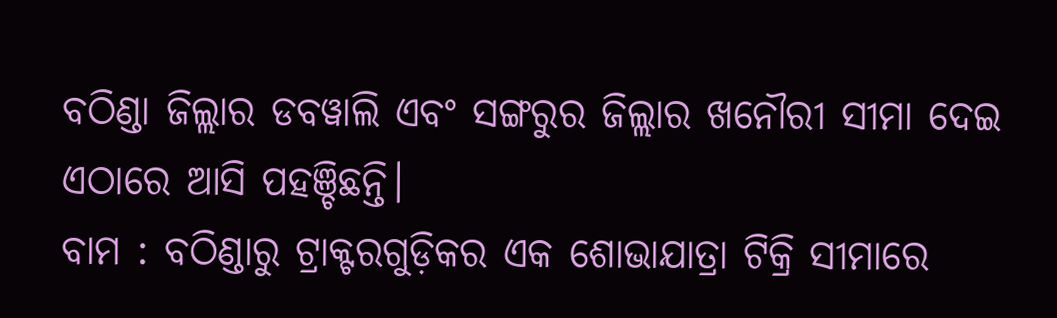ବଠିଣ୍ଡା ଜିଲ୍ଲାର ଡବୱାଲି ଏବଂ ସଙ୍ଗରୁର ଜିଲ୍ଲାର ଖନୌରୀ ସୀମା ଦେଇ ଏଠାରେ ଆସି ପହଞ୍ଚିଛନ୍ତି।
ବାମ : ବଠିଣ୍ଡାରୁ ଟ୍ରାକ୍ଟରଗୁଡ଼ିକର ଏକ ଶୋଭାଯାତ୍ରା ଟିକ୍ରି ସୀମାରେ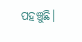ପହଞ୍ଚୁଛି।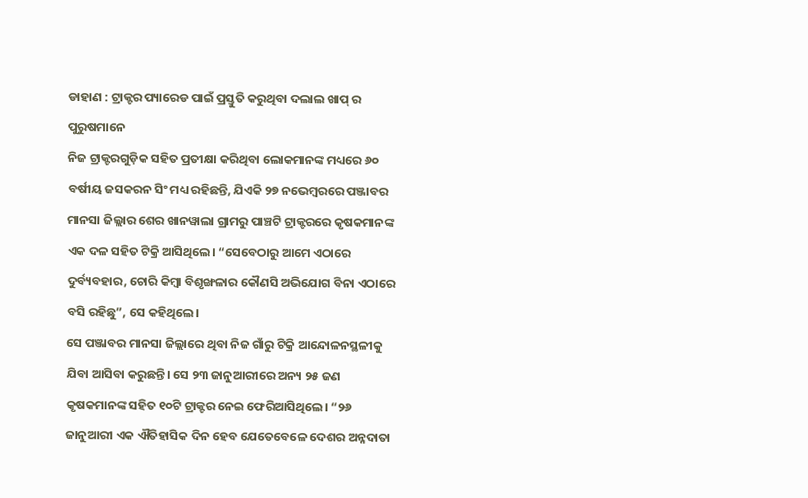ଡାହାଣ : ଟ୍ରାକ୍ଟର ପ୍ୟାରେଡ ପାଇଁ ପ୍ରସ୍ତୁତି କରୁଥିବା ଦଲାଲ ଖାପ୍ ର ପୁରୁଷମାନେ
ନିଜ ଟ୍ରାକ୍ଟରଗୁଡ଼ିକ ସହିତ ପ୍ରତୀକ୍ଷା କରିଥିବା ଲୋକମାନଙ୍କ ମଧ୍ୟରେ ୬୦ ବର୍ଷୀୟ ଜସକରନ ସିଂ ମଧ୍ୟ ରହିଛନ୍ତି, ଯିଏକି ୨୭ ନଭେମ୍ବରରେ ପଞ୍ଜାବର ମାନସା ଜିଲ୍ଲାର ଶେର ଖାନୱାଲା ଗ୍ରାମରୁ ପାଞ୍ଚଟି ଟ୍ରାକ୍ଟରରେ କୃଷକମାନଙ୍କ ଏକ ଦଳ ସହିତ ଟିକ୍ରି ଆସିଥିଲେ। “ସେବେଠାରୁ ଆମେ ଏଠାରେ ଦୁର୍ବ୍ୟବହାର, ଚୋରି କିମ୍ବା ବିଶୃଙ୍ଖଳାର କୌଣସି ଅଭିଯୋଗ ବିନା ଏଠାରେ ବସି ରହିଛୁ”, ସେ କହିଥିଲେ।
ସେ ପଞ୍ଜାବର ମାନସା ଜିଲ୍ଲାରେ ଥିବା ନିଜ ଗାଁରୁ ଟିକ୍ରି ଆନ୍ଦୋଳନସ୍ଥଳୀକୁ ଯିବା ଆସିବା କରୁଛନ୍ତି। ସେ ୨୩ ଜାନୁଆରୀରେ ଅନ୍ୟ ୨୫ ଜଣ କୃଷକମାନଙ୍କ ସହିତ ୧୦ଟି ଟ୍ରାକ୍ଟର ନେଇ ଫେରିଆସିଥିଲେ। “୨୬ ଜାନୁଆରୀ ଏକ ଐତିହାସିକ ଦିନ ହେବ ଯେତେବେଳେ ଦେଶର ଅନ୍ନଦାତା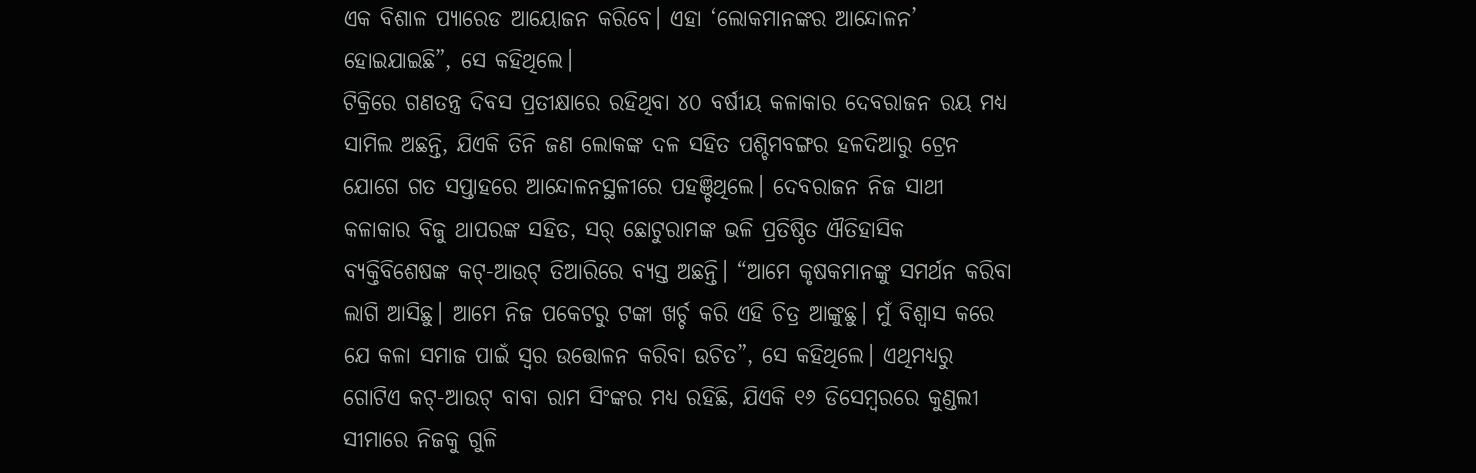ଏକ ବିଶାଳ ପ୍ୟାରେଡ ଆୟୋଜନ କରିବେ। ଏହା ‘ଲୋକମାନଙ୍କର ଆନ୍ଦୋଳନ’ ହୋଇଯାଇଛି”, ସେ କହିଥିଲେ।
ଟିକ୍ରିରେ ଗଣତନ୍ତ୍ର ଦିବସ ପ୍ରତୀକ୍ଷାରେ ରହିଥିବା ୪୦ ବର୍ଷୀୟ କଳାକାର ଦେବରାଜନ ରୟ ମଧ୍ୟ ସାମିଲ ଅଛନ୍ତି, ଯିଏକି ତିନି ଜଣ ଲୋକଙ୍କ ଦଳ ସହିତ ପଶ୍ଚିମବଙ୍ଗର ହଳଦିଆରୁ ଟ୍ରେନ ଯୋଗେ ଗତ ସପ୍ତାହରେ ଆନ୍ଦୋଳନସ୍ଥଳୀରେ ପହଞ୍ଚିଥିଲେ। ଦେବରାଜନ ନିଜ ସାଥୀ କଳାକାର ବିଜୁ ଥାପରଙ୍କ ସହିତ, ସର୍ ଛୋଟୁରାମଙ୍କ ଭଳି ପ୍ରତିଷ୍ଠିତ ଐତିହାସିକ ବ୍ୟକ୍ତିବିଶେଷଙ୍କ କଟ୍-ଆଉଟ୍ ତିଆରିରେ ବ୍ୟସ୍ତ ଅଛନ୍ତି। “ଆମେ କୃଷକମାନଙ୍କୁ ସମର୍ଥନ କରିବା ଲାଗି ଆସିଛୁ। ଆମେ ନିଜ ପକେଟରୁ ଟଙ୍କା ଖର୍ଚ୍ଚ କରି ଏହି ଚିତ୍ର ଆଙ୍କୁଛୁ। ମୁଁ ବିଶ୍ୱାସ କରେ ଯେ କଳା ସମାଜ ପାଇଁ ସ୍ୱର ଉତ୍ତୋଳନ କରିବା ଉଚିତ”, ସେ କହିଥିଲେ। ଏଥିମଧ୍ୟରୁ ଗୋଟିଏ କଟ୍-ଆଉଟ୍ ବାବା ରାମ ସିଂଙ୍କର ମଧ୍ୟ ରହିଛି, ଯିଏକି ୧୬ ଡିସେମ୍ବରରେ କୁଣ୍ଡଲୀ ସୀମାରେ ନିଜକୁ ଗୁଳି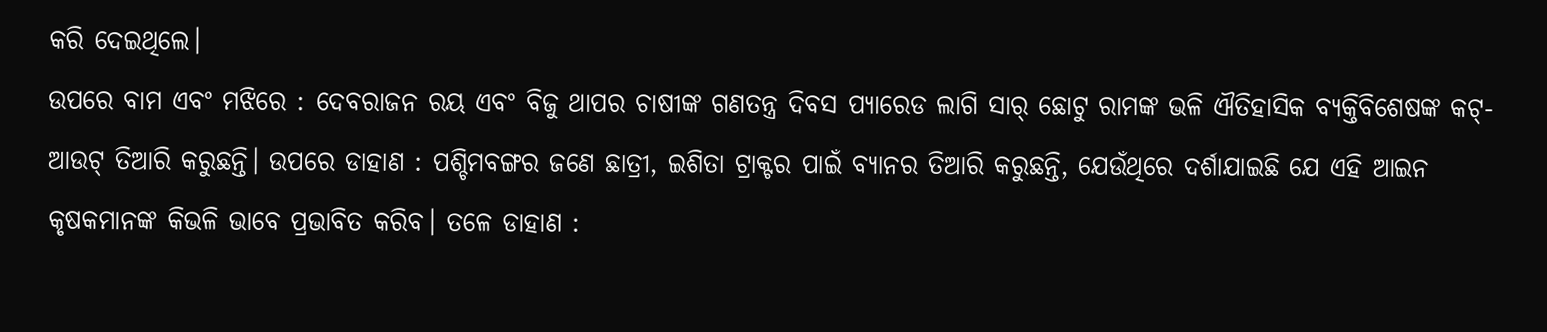କରି ଦେଇଥିଲେ।
ଉପରେ ବାମ ଏବଂ ମଝିରେ : ଦେବରାଜନ ରୟ ଏବଂ ବିଜୁ ଥାପର ଚାଷୀଙ୍କ ଗଣତନ୍ତ୍ର ଦିବସ ପ୍ୟାରେଡ ଲାଗି ସାର୍ ଛୋଟୁ ରାମଙ୍କ ଭଳି ଐତିହାସିକ ବ୍ୟକ୍ତିବିଶେଷଙ୍କ କଟ୍-ଆଉଟ୍ ତିଆରି କରୁଛନ୍ତି। ଉପରେ ଡାହାଣ : ପଶ୍ଚିମବଙ୍ଗର ଜଣେ ଛାତ୍ରୀ, ଇଶିତା ଟ୍ରାକ୍ଟର ପାଇଁ ବ୍ୟାନର ତିଆରି କରୁଛନ୍ତି, ଯେଉଁଥିରେ ଦର୍ଶାଯାଇଛି ଯେ ଏହି ଆଇନ କୃଷକମାନଙ୍କ କିଭଳି ଭାବେ ପ୍ରଭାବିତ କରିବ। ତଳେ ଡାହାଣ :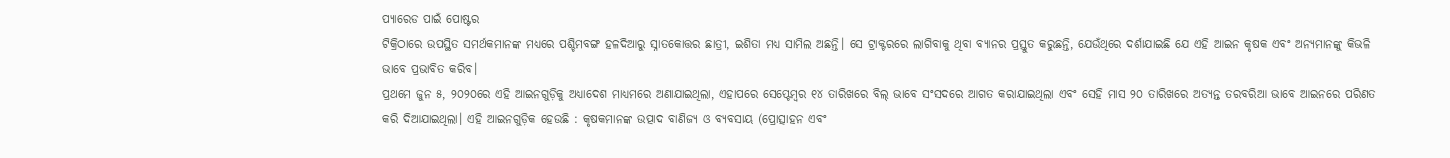ପ୍ୟାରେଡ ପାଇଁ ପୋଷ୍ଟର
ଟିକ୍ରିଠାରେ ଉପସ୍ଥିତ ସମର୍ଥକମାନଙ୍କ ମଧ୍ୟରେ ପଶ୍ଚିମବଙ୍ଗ ହଳଦିଆରୁ ସ୍ନାତକୋତ୍ତର ଛାତ୍ରୀ, ଇଶିତା ମଧ୍ୟ ସାମିଲ ଅଛନ୍ତି। ସେ ଟ୍ରାକ୍ଟରରେ ଲାଗିବାକୁ ଥିବା ବ୍ୟାନର ପ୍ରସ୍ତୁତ କରୁଛନ୍ତି, ଯେଉଁଥିରେ ଦର୍ଶାଯାଇଛି ଯେ ଏହି ଆଇନ କୃଷକ ଏବଂ ଅନ୍ୟମାନଙ୍କୁ କିଭଳି ଭାବେ ପ୍ରଭାବିତ କରିବ।
ପ୍ରଥମେ ଜୁନ ୫, ୨୦୨୦ରେ ଏହି ଆଇନଗୁଡ଼ିକୁ ଅଧ୍ୟାଦେଶ ମାଧ୍ୟମରେ ଅଣାଯାଇଥିଲା, ଏହାପରେ ସେପ୍ଟେମ୍ବର ୧୪ ତାରିଖରେ ବିଲ୍ ଭାବେ ସଂସଦରେ ଆଗତ କରାଯାଇଥିଲା ଏବଂ ସେହି ମାସ ୨୦ ତାରିଖରେ ଅତ୍ୟନ୍ତ ତରବରିଆ ଭାବେ ଆଇନରେ ପରିଣତ କରି ଦିଆଯାଇଥିଲା। ଏହି ଆଇନଗୁଡ଼ିକ ହେଉଛି : କୃଷକମାନଙ୍କ ଉତ୍ପାଦ ବାଣିଜ୍ୟ ଓ ବ୍ୟବସାୟ (ପ୍ରୋତ୍ସାହନ ଏବଂ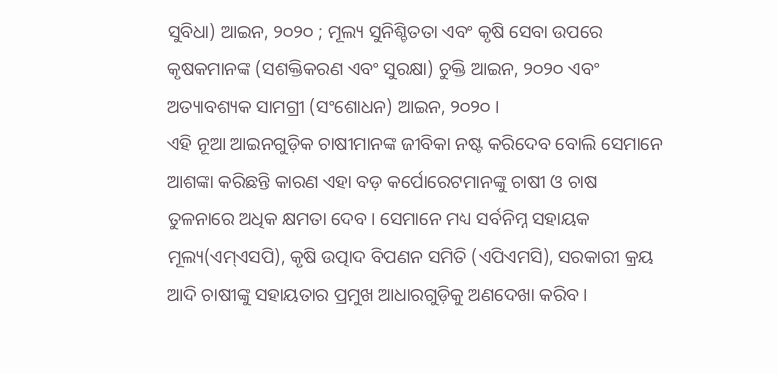ସୁବିଧା) ଆଇନ, ୨୦୨୦ ; ମୂଲ୍ୟ ସୁନିଶ୍ଚିତତା ଏବଂ କୃଷି ସେବା ଉପରେ କୃଷକମାନଙ୍କ (ସଶକ୍ତିକରଣ ଏବଂ ସୁରକ୍ଷା) ଚୁକ୍ତି ଆଇନ, ୨୦୨୦ ଏବଂ ଅତ୍ୟାବଶ୍ୟକ ସାମଗ୍ରୀ (ସଂଶୋଧନ) ଆଇନ, ୨୦୨୦ ।
ଏହି ନୂଆ ଆଇନଗୁଡ଼ିକ ଚାଷୀମାନଙ୍କ ଜୀବିକା ନଷ୍ଟ କରିଦେବ ବୋଲି ସେମାନେ ଆଶଙ୍କା କରିଛନ୍ତି କାରଣ ଏହା ବଡ଼ କର୍ପୋରେଟମାନଙ୍କୁ ଚାଷୀ ଓ ଚାଷ ତୁଳନାରେ ଅଧିକ କ୍ଷମତା ଦେବ। ସେମାନେ ମଧ୍ୟ ସର୍ବନିମ୍ନ ସହାୟକ ମୂଲ୍ୟ(ଏମ୍ଏସପି), କୃଷି ଉତ୍ପାଦ ବିପଣନ ସମିତି (ଏପିଏମସି), ସରକାରୀ କ୍ରୟ ଆଦି ଚାଷୀଙ୍କୁ ସହାୟତାର ପ୍ରମୁଖ ଆଧାରଗୁଡ଼ିକୁ ଅଣଦେଖା କରିବ।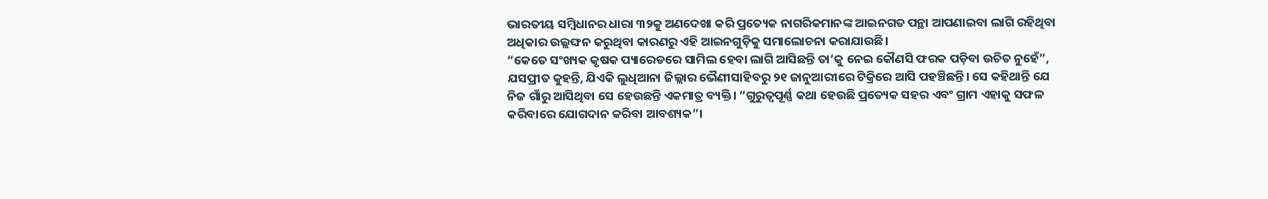ଭାରତୀୟ ସମ୍ବିଧାନର ଧାରା ୩୨କୁ ଅଣଦେଖା କରି ପ୍ରତ୍ୟେକ ନାଗରିକମାନଙ୍କ ଆଇନଗତ ପନ୍ଥା ଆପଣାଇବା ଲାଗି ରହିଥିବା ଅଧିକାର ଉଲ୍ଲଙ୍ଘନ କରୁଥିବା କାରଣରୁ ଏହି ଆଇନଗୁଡ଼ିକୁ ସମାଲୋଚନା କରାଯାଉଛି।
“କେତେ ସଂଖ୍ୟକ କୃଷକ ପ୍ୟାରେଡରେ ସାମିଲ ହେବା ଲାଗି ଆସିଛନ୍ତି ତା’କୁ ନେଇ କୌଣସି ଫରକ ପଡ଼ିବା ଉଚିତ ନୁହେଁ”, ଯସପ୍ରୀତ କୁହନ୍ତି, ଯିଏକି ଲୁଧିଆନା ଜିଲ୍ଲାର ଭୈଣୀସାହିବରୁ ୨୧ ଜାନୁଆରୀରେ ଟିକ୍ରିରେ ଆସି ପହଞ୍ଚିଛନ୍ତି। ସେ କହିଥାନ୍ତି ଯେ ନିଜ ଗାଁରୁ ଆସିଥିବା ସେ ହେଉଛନ୍ତି ଏକମାତ୍ର ବ୍ୟକ୍ତି। “ଗୁରୁତ୍ୱପୂର୍ଣ୍ଣ କଥା ହେଉଛି ପ୍ରତ୍ୟେକ ସହର ଏବଂ ଗ୍ରାମ ଏହାକୁ ସଫଳ କରିବାରେ ଯୋଗଦାନ କରିବା ଆବଶ୍ୟକ”।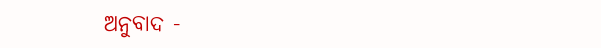ଅନୁବାଦ -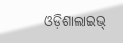ଓଡ଼ିଶାଲାଇଭ୍